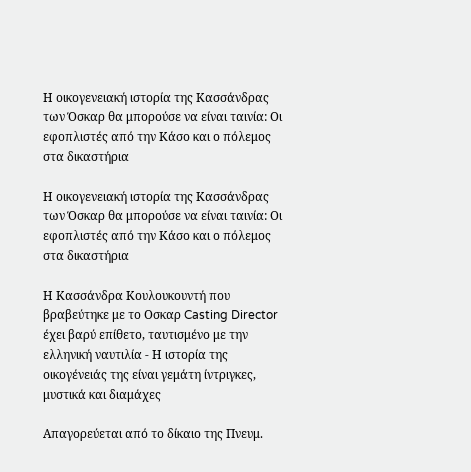Η οικογενειακή ιστορία της Κασσάνδρας των Όσκαρ θα μπορούσε να είναι ταινία: Οι εφοπλιστές από την Κάσο και ο πόλεμος στα δικαστήρια

Η οικογενειακή ιστορία της Κασσάνδρας των Όσκαρ θα μπορούσε να είναι ταινία: Οι εφοπλιστές από την Κάσο και ο πόλεμος στα δικαστήρια

Η Κασσάνδρα Κουλουκουντή που βραβεύτηκε με το Οσκαρ Casting Director έχει βαρύ επίθετο, ταυτισμένο με την ελληνική ναυτιλία - Η ιστορία της οικογένειάς της είναι γεμάτη ίντριγκες, μυστικά και διαμάχες

Απαγορεύεται από το δίκαιο της Πνευμ.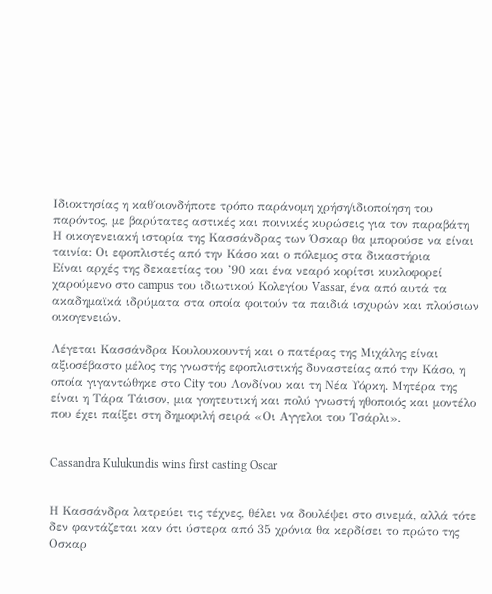Ιδιοκτησίας η καθ΄οιονδήποτε τρόπο παράνομη χρήση/ιδιοποίηση του παρόντος, με βαρύτατες αστικές και ποινικές κυρώσεις για τον παραβάτη
Η οικογενειακή ιστορία της Κασσάνδρας των Όσκαρ θα μπορούσε να είναι ταινία: Οι εφοπλιστές από την Κάσο και ο πόλεμος στα δικαστήρια
Είναι αρχές της δεκαετίας του ’90 και ένα νεαρό κορίτσι κυκλοφορεί χαρούμενο στο campus του ιδιωτικού Κολεγίου Vassar, ένα από αυτά τα ακαδημαϊκά ιδρύματα στα οποία φοιτούν τα παιδιά ισχυρών και πλούσιων οικογενειών.

Λέγεται Κασσάνδρα Κουλουκουντή και ο πατέρας της Μιχάλης είναι αξιοσέβαστο μέλος της γνωστής εφοπλιστικής δυναστείας από την Κάσο, η οποία γιγαντώθηκε στο City του Λονδίνου και τη Νέα Υόρκη. Μητέρα της είναι η Τάρα Τάισον, μια γοητευτική και πολύ γνωστή ηθοποιός και μοντέλο που έχει παίξει στη δημοφιλή σειρά «Οι Αγγελοι του Τσάρλι».


Cassandra Kulukundis wins first casting Oscar


Η Κασσάνδρα λατρεύει τις τέχνες, θέλει να δουλέψει στο σινεμά, αλλά τότε δεν φαντάζεται καν ότι ύστερα από 35 χρόνια θα κερδίσει το πρώτο της Οσκαρ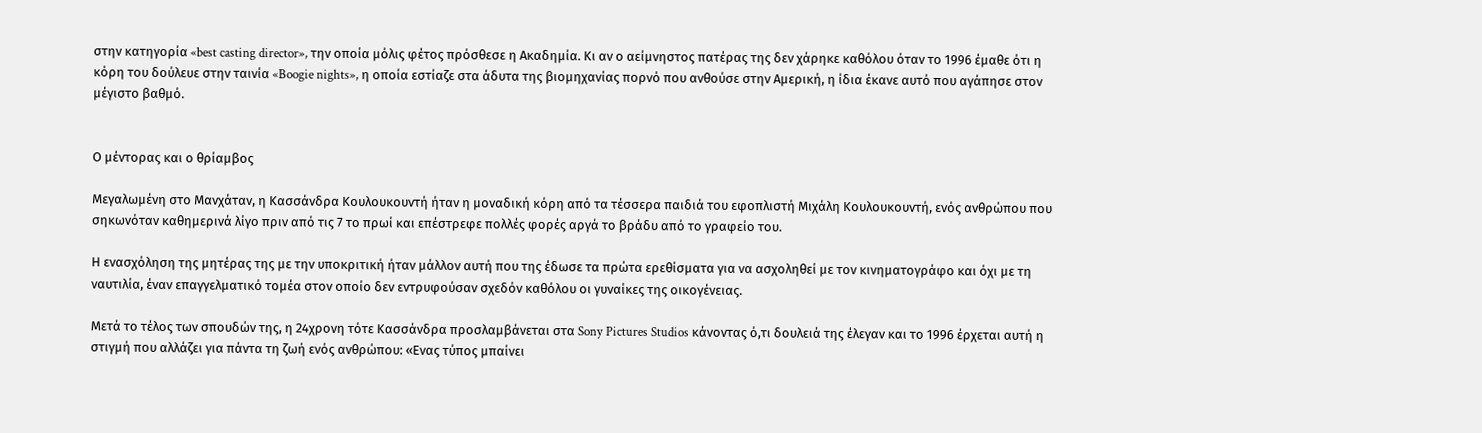στην κατηγορία «best casting director», την οποία μόλις φέτος πρόσθεσε η Ακαδημία. Κι αν ο αείμνηστος πατέρας της δεν χάρηκε καθόλου όταν τo 1996 έμαθε ότι η κόρη του δούλευε στην ταινία «Boogie nights», η οποία εστίαζε στα άδυτα της βιομηχανίας πορνό που ανθούσε στην Αμερική, η ίδια έκανε αυτό που αγάπησε στον μέγιστο βαθμό.


Ο μέντορας και ο θρίαμβος

Μεγαλωμένη στο Μανχάταν, η Κασσάνδρα Κουλουκουντή ήταν η μοναδική κόρη από τα τέσσερα παιδιά του εφοπλιστή Μιχάλη Κουλουκουντή, ενός ανθρώπου που σηκωνόταν καθημερινά λίγο πριν από τις 7 το πρωί και επέστρεφε πολλές φορές αργά το βράδυ από το γραφείο του.

Η ενασχόληση της μητέρας της με την υποκριτική ήταν μάλλον αυτή που της έδωσε τα πρώτα ερεθίσματα για να ασχοληθεί με τον κινηματογράφο και όχι με τη ναυτιλία, έναν επαγγελματικό τομέα στον οποίο δεν εντρυφούσαν σχεδόν καθόλου οι γυναίκες της οικογένειας.

Μετά το τέλος των σπουδών της, η 24χρονη τότε Κασσάνδρα προσλαμβάνεται στα Sony Pictures Studios κάνοντας ό,τι δουλειά της έλεγαν και το 1996 έρχεται αυτή η στιγμή που αλλάζει για πάντα τη ζωή ενός ανθρώπου: «Ενας τύπος μπαίνει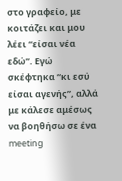στο γραφείο, με κοιτάζει και μου λέει “είσαι νέα εδώ”. Εγώ σκέφτηκα “κι εσύ είσαι αγενής”, αλλά με κάλεσε αμέσως να βοηθήσω σε ένα meeting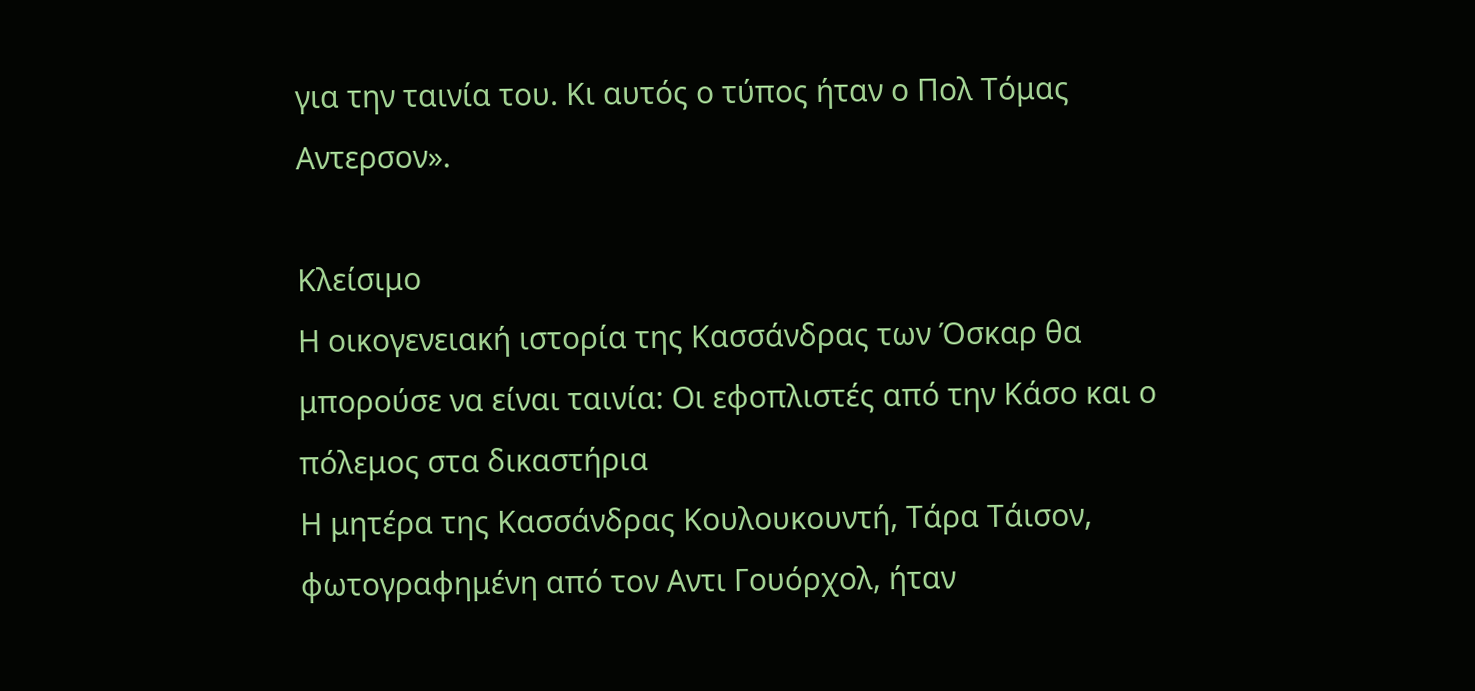για την ταινία του. Κι αυτός ο τύπος ήταν ο Πολ Τόμας Αντερσον».

Κλείσιμο
Η οικογενειακή ιστορία της Κασσάνδρας των Όσκαρ θα μπορούσε να είναι ταινία: Οι εφοπλιστές από την Κάσο και ο πόλεμος στα δικαστήρια
Η μητέρα της Κασσάνδρας Κουλουκουντή, Τάρα Τάισον, φωτογραφημένη από τον Αντι Γουόρχολ, ήταν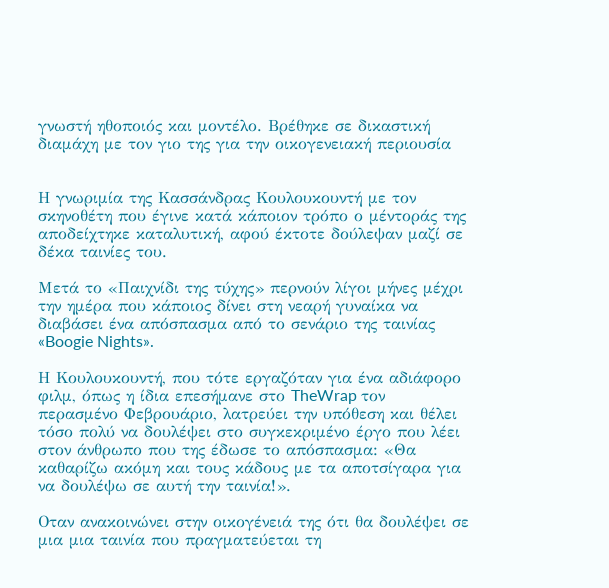γνωστή ηθοποιός και μοντέλο. Βρέθηκε σε δικαστική διαμάχη με τον γιο της για την οικογενειακή περιουσία


Η γνωριμία της Κασσάνδρας Κουλουκουντή με τον σκηνοθέτη που έγινε κατά κάποιον τρόπο ο μέντοράς της αποδείχτηκε καταλυτική, αφού έκτοτε δούλεψαν μαζί σε δέκα ταινίες του.

Μετά το «Παιχνίδι της τύχης» περνούν λίγοι μήνες μέχρι την ημέρα που κάποιος δίνει στη νεαρή γυναίκα να διαβάσει ένα απόσπασμα από το σενάριο της ταινίας «Boogie Nights».

Η Κουλουκουντή, που τότε εργαζόταν για ένα αδιάφορο φιλμ, όπως η ίδια επεσήμανε στο TheWrap τον περασμένο Φεβρουάριο, λατρεύει την υπόθεση και θέλει τόσο πολύ να δουλέψει στο συγκεκριμένο έργο που λέει στον άνθρωπο που της έδωσε το απόσπασμα: «Θα καθαρίζω ακόμη και τους κάδους με τα αποτσίγαρα για να δουλέψω σε αυτή την ταινία!».

Οταν ανακοινώνει στην οικογένειά της ότι θα δουλέψει σε μια μια ταινία που πραγματεύεται τη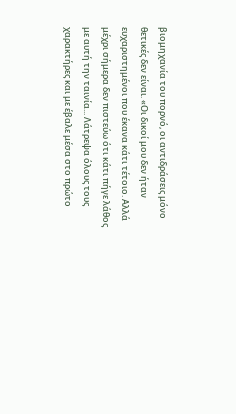βιομηχανία του πορνό, οι αντιδράσεις μόνο θετικές δεν είναι. «Οι δικοί μου δεν ήταν ευχαριστημένοι που έκανα κάτι τέτοιο. Αλλά μέχρι σήμερα δεν πιστεύω ότι κάτι πήγε λάθος με αυτή την ταινία... Λάτρεψα όλους τους χαρακτήρες και με έβαλε μέσα στο πρώτο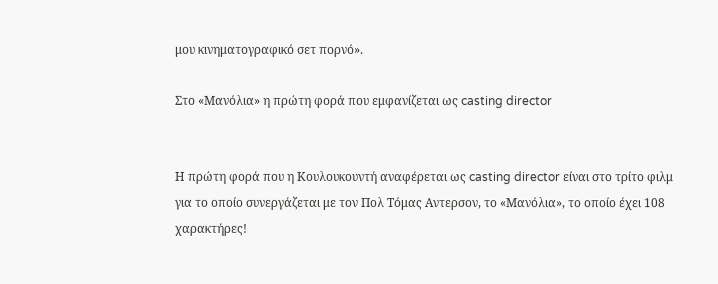μου κινηματογραφικό σετ πορνό».

Στο «Μανόλια» η πρώτη φορά που εμφανίζεται ως casting director


Η πρώτη φορά που η Κουλουκουντή αναφέρεται ως casting director είναι στο τρίτο φιλμ για το οποίο συνεργάζεται με τον Πολ Τόμας Αντερσον, το «Μανόλια», το οποίο έχει 108 χαρακτήρες!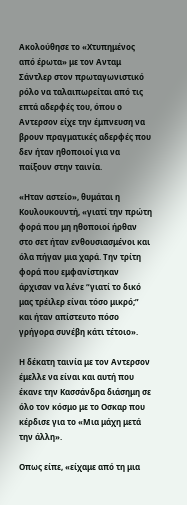Ακολούθησε το «Χτυπημένος από έρωτα» με τον Ανταμ Σάντλερ στον πρωταγωνιστικό ρόλο να ταλαιπωρείται από τις επτά αδερφές του, όπου ο Αντερσον είχε την έμπνευση να βρουν πραγματικές αδερφές που δεν ήταν ηθοποιοί για να παίξουν στην ταινία.

«Ηταν αστείο», θυμάται η Κουλουκουντή, «γιατί την πρώτη φορά που μη ηθοποιοί ήρθαν στο σετ ήταν ενθουσιασμένοι και όλα πήγαν μια χαρά. Την τρίτη φορά που εμφανίστηκαν άρχισαν να λένε “γιατί το δικό μας τρέιλερ είναι τόσο μικρό;” και ήταν απίστευτο πόσο γρήγορα συνέβη κάτι τέτοιο».

Η δέκατη ταινία με τον Αντερσον έμελλε να είναι και αυτή που έκανε την Κασσάνδρα διάσημη σε όλο τον κόσμο με το Οσκαρ που κέρδισε για το «Μια μάχη μετά την άλλη».

Οπως είπε, «είχαμε από τη μια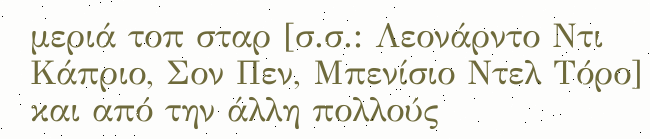μεριά τοπ σταρ [σ.σ.: Λεονάρντο Ντι Κάπριο, Σον Πεν, Μπενίσιο Ντελ Τόρο] και από την άλλη πολλούς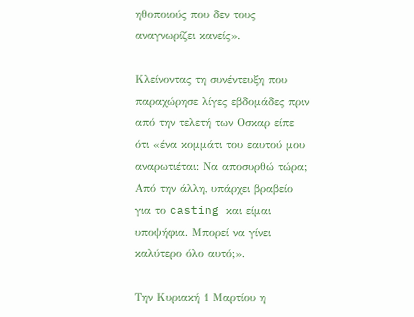ηθοποιούς που δεν τους αναγνωρίζει κανείς».

Κλείνοντας τη συνέντευξη που παραχώρησε λίγες εβδομάδες πριν από την τελετή των Οσκαρ είπε ότι «ένα κομμάτι του εαυτού μου αναρωτιέται: Να αποσυρθώ τώρα; Από την άλλη, υπάρχει βραβείο για το casting και είμαι υποψήφια. Μπορεί να γίνει καλύτερο όλο αυτό;».

Την Κυριακή 1 Μαρτίου η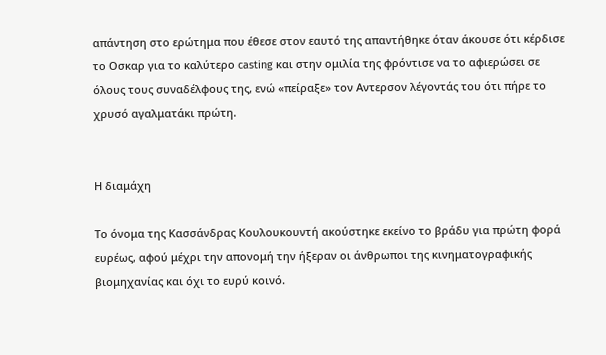απάντηση στο ερώτημα που έθεσε στον εαυτό της απαντήθηκε όταν άκουσε ότι κέρδισε το Οσκαρ για το καλύτερο casting και στην ομιλία της φρόντισε να το αφιερώσει σε όλους τους συναδέλφους της, ενώ «πείραξε» τον Αντερσον λέγοντάς του ότι πήρε το χρυσό αγαλματάκι πρώτη.


Η διαμάχη

Το όνομα της Κασσάνδρας Κουλουκουντή ακούστηκε εκείνο το βράδυ για πρώτη φορά ευρέως, αφού μέχρι την απονομή την ήξεραν οι άνθρωποι της κινηματογραφικής βιομηχανίας και όχι το ευρύ κοινό.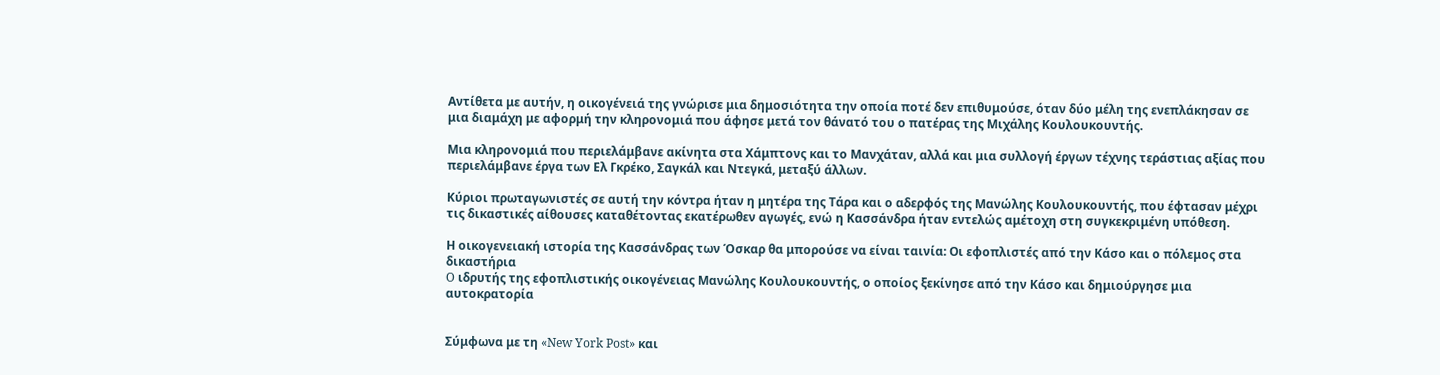Αντίθετα με αυτήν, η οικογένειά της γνώρισε μια δημοσιότητα την οποία ποτέ δεν επιθυμούσε, όταν δύο μέλη της ενεπλάκησαν σε μια διαμάχη με αφορμή την κληρονομιά που άφησε μετά τον θάνατό του ο πατέρας της Μιχάλης Κουλουκουντής.

Μια κληρονομιά που περιελάμβανε ακίνητα στα Χάμπτονς και το Μανχάταν, αλλά και μια συλλογή έργων τέχνης τεράστιας αξίας που περιελάμβανε έργα των Ελ Γκρέκο, Σαγκάλ και Ντεγκά, μεταξύ άλλων.

Κύριοι πρωταγωνιστές σε αυτή την κόντρα ήταν η μητέρα της Τάρα και ο αδερφός της Μανώλης Κουλουκουντής, που έφτασαν μέχρι τις δικαστικές αίθουσες καταθέτοντας εκατέρωθεν αγωγές, ενώ η Κασσάνδρα ήταν εντελώς αμέτοχη στη συγκεκριμένη υπόθεση.

Η οικογενειακή ιστορία της Κασσάνδρας των Όσκαρ θα μπορούσε να είναι ταινία: Οι εφοπλιστές από την Κάσο και ο πόλεμος στα δικαστήρια
O ιδρυτής της εφοπλιστικής οικογένειας Μανώλης Κουλουκουντής, ο οποίος ξεκίνησε από την Κάσο και δημιούργησε μια αυτοκρατορία


Σύμφωνα με τη «New York Post» και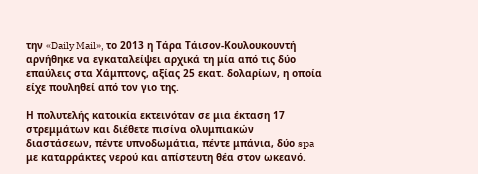την «Daily Mail», τo 2013 η Τάρα Τάισον-Κουλουκουντή αρνήθηκε να εγκαταλείψει αρχικά τη μία από τις δύο επαύλεις στα Χάμπτονς, αξίας 25 εκατ. δολαρίων, η οποία είχε πουληθεί από τον γιο της.

Η πολυτελής κατοικία εκτεινόταν σε μια έκταση 17 στρεμμάτων και διέθετε πισίνα ολυμπιακών διαστάσεων, πέντε υπνοδωμάτια, πέντε μπάνια, δύο spa με καταρράκτες νερού και απίστευτη θέα στον ωκεανό.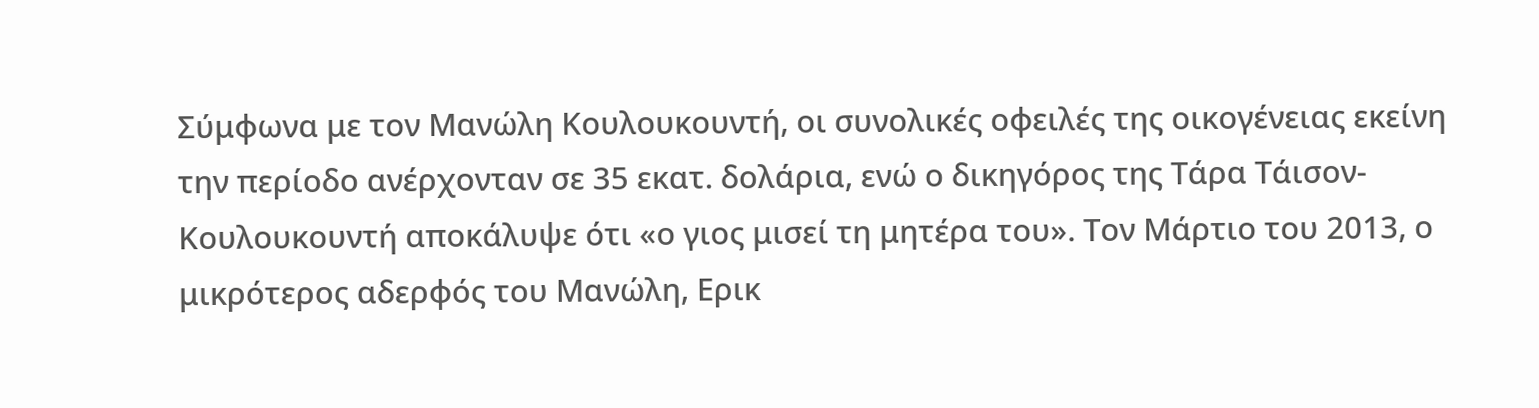Σύμφωνα με τον Μανώλη Κουλουκουντή, οι συνολικές οφειλές της οικογένειας εκείνη την περίοδο ανέρχονταν σε 35 εκατ. δολάρια, ενώ ο δικηγόρος της Τάρα Τάισον-Κουλουκουντή αποκάλυψε ότι «ο γιος μισεί τη μητέρα του». Τον Μάρτιο του 2013, ο μικρότερος αδερφός του Μανώλη, Ερικ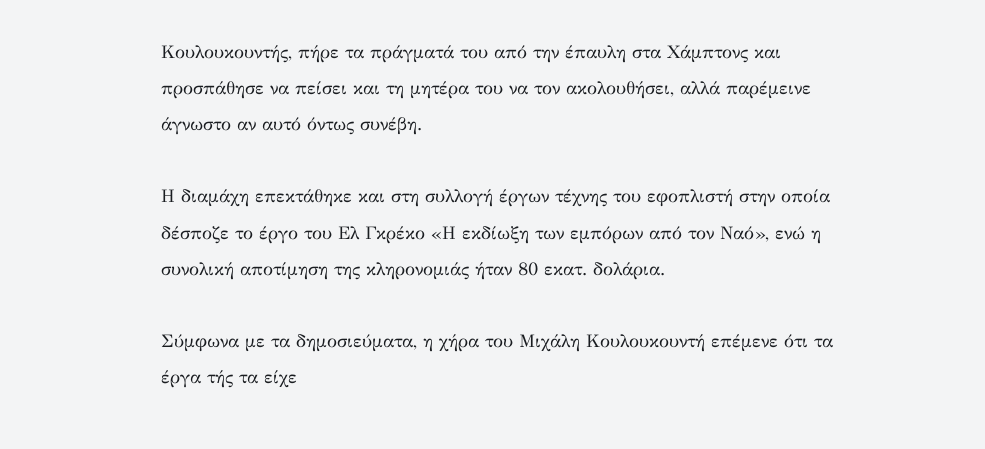Κουλουκουντής, πήρε τα πράγματά του από την έπαυλη στα Χάμπτονς και προσπάθησε να πείσει και τη μητέρα του να τον ακολουθήσει, αλλά παρέμεινε άγνωστο αν αυτό όντως συνέβη.

Η διαμάχη επεκτάθηκε και στη συλλογή έργων τέχνης του εφοπλιστή στην οποία δέσποζε το έργο του Ελ Γκρέκο «Η εκδίωξη των εμπόρων από τον Ναό», ενώ η συνολική αποτίμηση της κληρονομιάς ήταν 80 εκατ. δολάρια.

Σύμφωνα με τα δημοσιεύματα, η χήρα του Μιχάλη Κουλουκουντή επέμενε ότι τα έργα τής τα είχε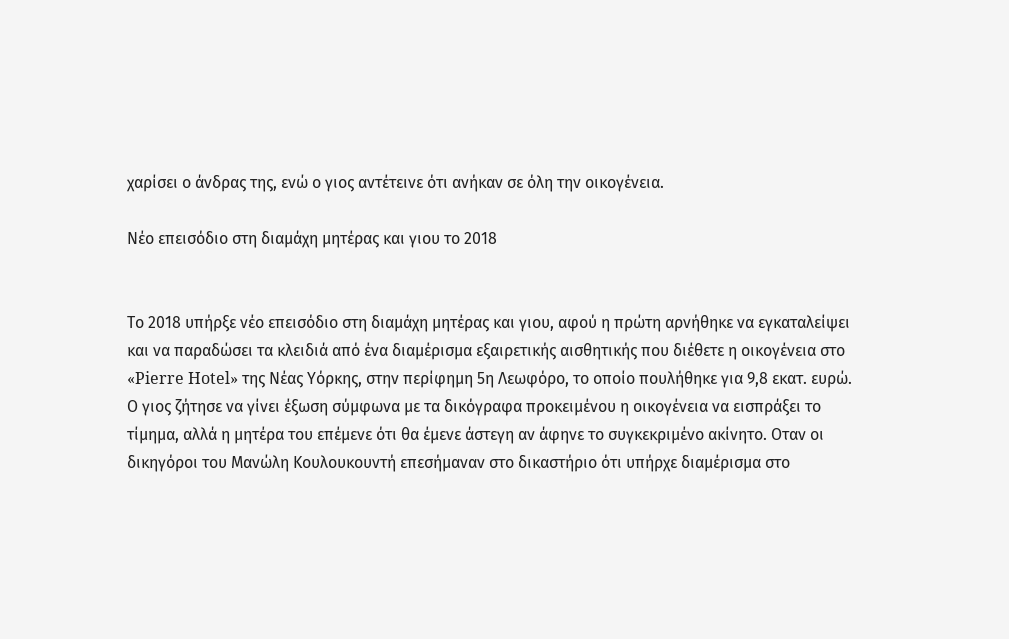χαρίσει ο άνδρας της, ενώ ο γιος αντέτεινε ότι ανήκαν σε όλη την οικογένεια.

Νέο επεισόδιο στη διαμάχη μητέρας και γιου το 2018


Το 2018 υπήρξε νέο επεισόδιο στη διαμάχη μητέρας και γιου, αφού η πρώτη αρνήθηκε να εγκαταλείψει και να παραδώσει τα κλειδιά από ένα διαμέρισμα εξαιρετικής αισθητικής που διέθετε η οικογένεια στο «Pierre Hotel» της Νέας Υόρκης, στην περίφημη 5η Λεωφόρο, το οποίο πουλήθηκε για 9,8 εκατ. ευρώ. Ο γιος ζήτησε να γίνει έξωση σύμφωνα με τα δικόγραφα προκειμένου η οικογένεια να εισπράξει το τίμημα, αλλά η μητέρα του επέμενε ότι θα έμενε άστεγη αν άφηνε το συγκεκριμένο ακίνητο. Οταν οι δικηγόροι του Μανώλη Κουλουκουντή επεσήμαναν στο δικαστήριο ότι υπήρχε διαμέρισμα στο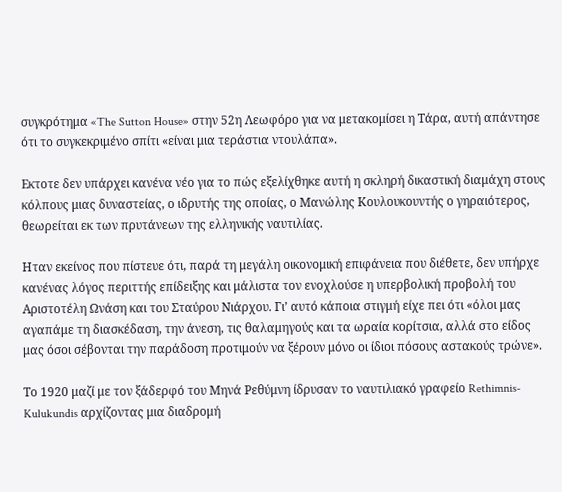συγκρότημα «The Sutton House» στην 52η Λεωφόρο για να μετακομίσει η Τάρα, αυτή απάντησε ότι το συγκεκριμένο σπίτι «είναι μια τεράστια ντουλάπα».

Εκτοτε δεν υπάρχει κανένα νέο για το πώς εξελίχθηκε αυτή η σκληρή δικαστική διαμάχη στους κόλπους μιας δυναστείας, ο ιδρυτής της οποίας, ο Μανώλης Κουλουκουντής ο γηραιότερος, θεωρείται εκ των πρυτάνεων της ελληνικής ναυτιλίας.

Ηταν εκείνος που πίστευε ότι, παρά τη μεγάλη οικονομική επιφάνεια που διέθετε, δεν υπήρχε κανένας λόγος περιττής επίδειξης και μάλιστα τον ενοχλούσε η υπερβολική προβολή του Αριστοτέλη Ωνάση και του Σταύρου Νιάρχου. Γι’ αυτό κάποια στιγμή είχε πει ότι «όλοι μας αγαπάμε τη διασκέδαση, την άνεση, τις θαλαμηγούς και τα ωραία κορίτσια, αλλά στο είδος μας όσοι σέβονται την παράδοση προτιμούν να ξέρουν μόνο οι ίδιοι πόσους αστακούς τρώνε».

Το 1920 μαζί με τον ξάδερφό του Μηνά Ρεθύμνη ίδρυσαν το ναυτιλιακό γραφείο Rethimnis-Kulukundis αρχίζοντας μια διαδρομή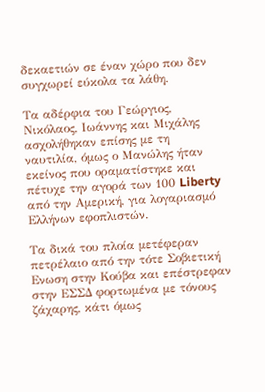δεκαετιών σε έναν χώρο που δεν συγχωρεί εύκολα τα λάθη.

Τα αδέρφια του Γεώργιος, Νικόλαος, Ιωάννης και Μιχάλης ασχολήθηκαν επίσης με τη ναυτιλία, όμως ο Μανώλης ήταν εκείνος που οραματίστηκε και πέτυχε την αγορά των 100 Liberty από την Αμερική, για λογαριασμό Ελλήνων εφοπλιστών.

Τα δικά του πλοία μετέφεραν πετρέλαιο από την τότε Σοβιετική Ενωση στην Κούβα και επέστρεφαν στην ΕΣΣΔ φορτωμένα με τόνους ζάχαρης, κάτι όμως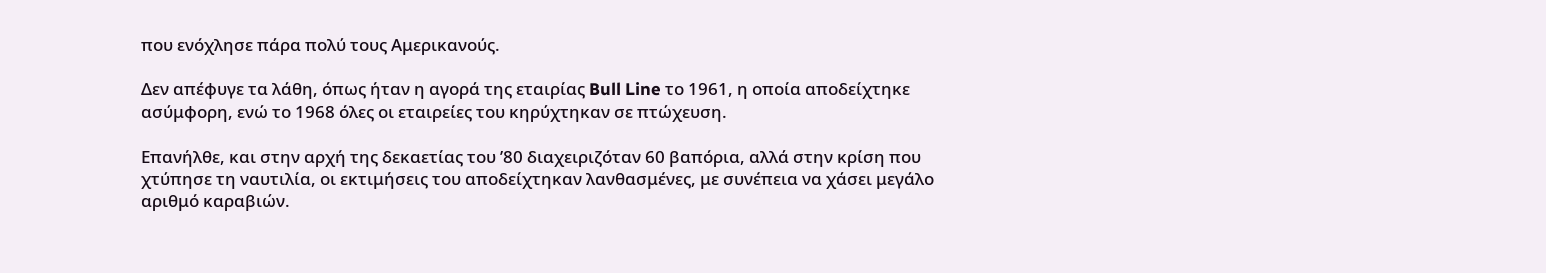που ενόχλησε πάρα πολύ τους Αμερικανούς.

Δεν απέφυγε τα λάθη, όπως ήταν η αγορά της εταιρίας Bull Line το 1961, η οποία αποδείχτηκε ασύμφορη, ενώ το 1968 όλες οι εταιρείες του κηρύχτηκαν σε πτώχευση.

Επανήλθε, και στην αρχή της δεκαετίας του ’80 διαχειριζόταν 60 βαπόρια, αλλά στην κρίση που χτύπησε τη ναυτιλία, οι εκτιμήσεις του αποδείχτηκαν λανθασμένες, με συνέπεια να χάσει μεγάλο αριθμό καραβιών.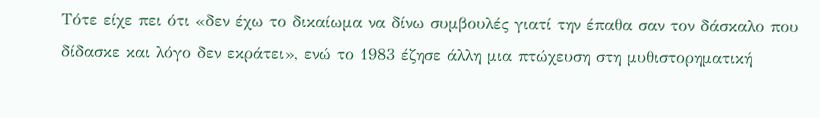Τότε είχε πει ότι «δεν έχω το δικαίωμα να δίνω συμβουλές γιατί την έπαθα σαν τον δάσκαλο που δίδασκε και λόγο δεν εκράτει», ενώ το 1983 έζησε άλλη μια πτώχευση στη μυθιστορηματική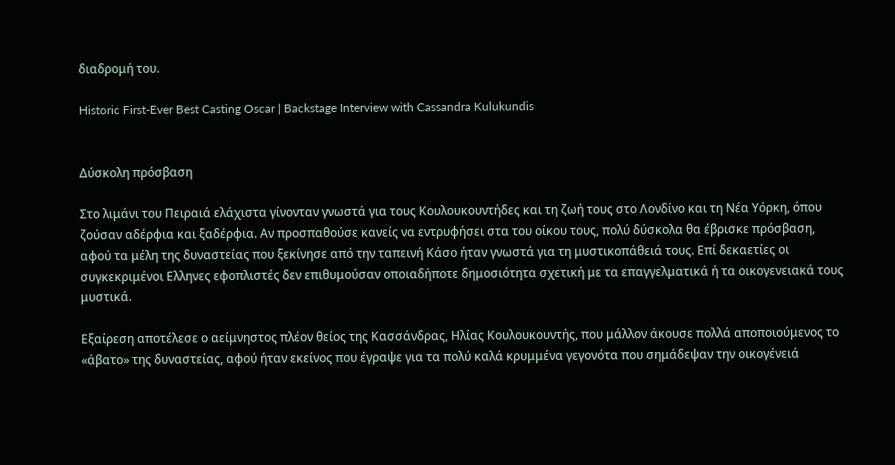διαδρομή του.

Historic First-Ever Best Casting Oscar | Backstage Interview with Cassandra Kulukundis


Δύσκολη πρόσβαση

Στο λιμάνι του Πειραιά ελάχιστα γίνονταν γνωστά για τους Κουλουκουντήδες και τη ζωή τους στο Λονδίνο και τη Νέα Υόρκη, όπου ζούσαν αδέρφια και ξαδέρφια. Αν προσπαθούσε κανείς να εντρυφήσει στα του οίκου τους, πολύ δύσκολα θα έβρισκε πρόσβαση, αφού τα μέλη της δυναστείας που ξεκίνησε από την ταπεινή Κάσο ήταν γνωστά για τη μυστικοπάθειά τους. Επί δεκαετίες οι συγκεκριμένοι Ελληνες εφοπλιστές δεν επιθυμούσαν οποιαδήποτε δημοσιότητα σχετική με τα επαγγελματικά ή τα οικογενειακά τους μυστικά.

Εξαίρεση αποτέλεσε ο αείμνηστος πλέον θείος της Κασσάνδρας, Ηλίας Κουλουκουντής, που μάλλον άκουσε πολλά αποποιούμενος το «άβατο» της δυναστείας, αφού ήταν εκείνος που έγραψε για τα πολύ καλά κρυμμένα γεγονότα που σημάδεψαν την οικογένειά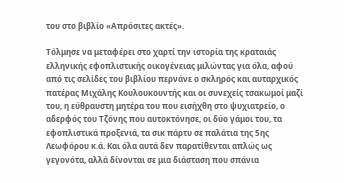του στο βιβλίο «Απρόσιτες ακτές».

Τόλμησε να μεταφέρει στο χαρτί την ιστορία της κραταιάς ελληνικής εφοπλιστικής οικογένειας μιλώντας για όλα, αφού από τις σελίδες του βιβλίου περνάνε ο σκληρός και αυταρχικός πατέρας Μιχάλης Κουλουκουντής και οι συνεχείς τσακωμοί μαζί του, η εύθραυστη μητέρα του που εισήχθη στο ψυχιατρείο, ο αδερφός του Τζόνης που αυτοκτόνησε, οι δύο γάμοι του, τα εφοπλιστικά προξενιά, τα σικ πάρτυ σε παλάτια της 5ης Λεωφόρου κ.ά. Και όλα αυτά δεν παρατίθενται απλώς ως γεγονότα, αλλά δίνονται σε μια διάσταση που σπάνια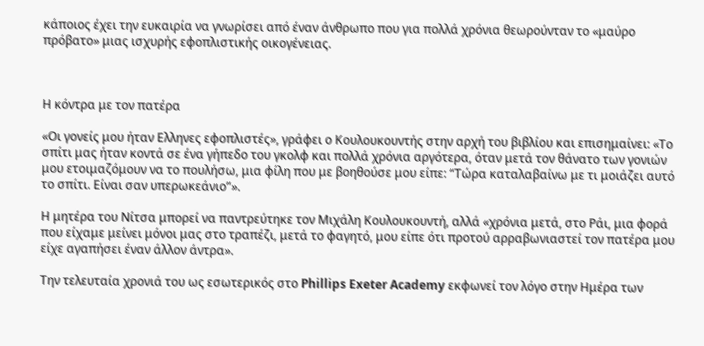κάποιος έχει την ευκαιρία να γνωρίσει από έναν άνθρωπο που για πολλά χρόνια θεωρούνταν το «μαύρο πρόβατο» μιας ισχυρής εφοπλιστικής οικογένειας.



Η κόντρα με τον πατέρα

«Οι γονείς μου ήταν Ελληνες εφοπλιστές», γράφει ο Κουλουκουντής στην αρχή του βιβλίου και επισημαίνει: «Το σπίτι μας ήταν κοντά σε ένα γήπεδο του γκολφ και πολλά χρόνια αργότερα, όταν μετά τον θάνατο των γονιών μου ετοιμαζόμουν να το πουλήσω, μια φίλη που με βοηθούσε μου είπε: “Τώρα καταλαβαίνω με τι μοιάζει αυτό το σπίτι. Είναι σαν υπερωκεάνιο”».

Η μητέρα του Νίτσα μπορεί να παντρεύτηκε τον Μιχάλη Κουλουκουντή, αλλά «χρόνια μετά, στο Ράι, μια φορά που είχαμε μείνει μόνοι μας στο τραπέζι, μετά το φαγητό, μου είπε ότι προτού αρραβωνιαστεί τον πατέρα μου είχε αγαπήσει έναν άλλον άντρα».

Την τελευταία χρονιά του ως εσωτερικός στο Phillips Exeter Academy εκφωνεί τον λόγο στην Ημέρα των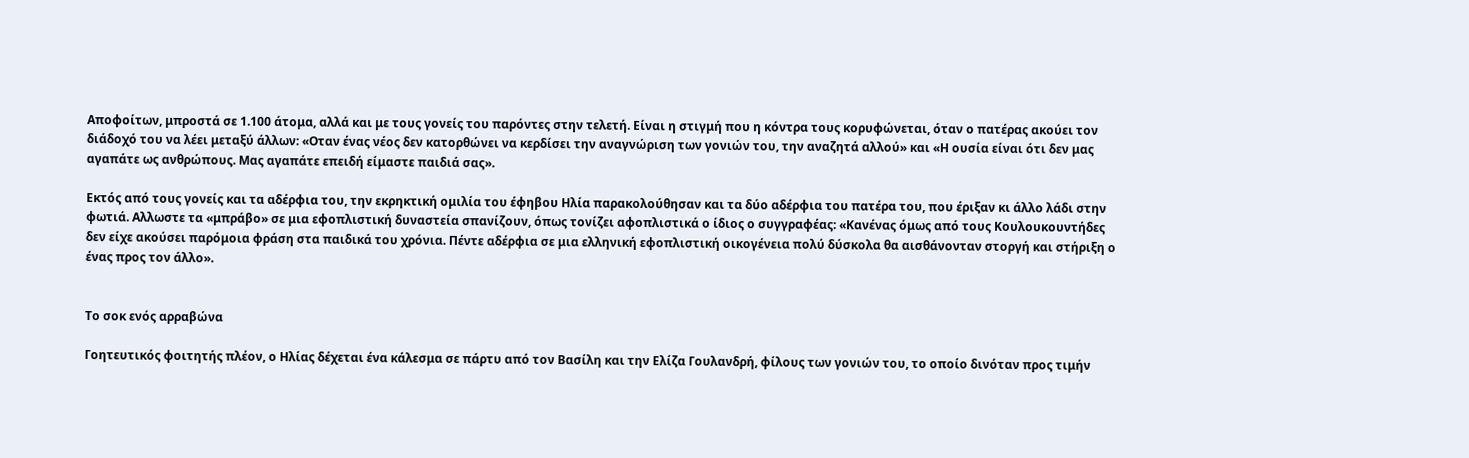Αποφοίτων, μπροστά σε 1.100 άτομα, αλλά και με τους γονείς του παρόντες στην τελετή. Είναι η στιγμή που η κόντρα τους κορυφώνεται, όταν ο πατέρας ακούει τον διάδοχό του να λέει μεταξύ άλλων: «Οταν ένας νέος δεν κατορθώνει να κερδίσει την αναγνώριση των γονιών του, την αναζητά αλλού» και «Η ουσία είναι ότι δεν μας αγαπάτε ως ανθρώπους. Μας αγαπάτε επειδή είμαστε παιδιά σας».

Εκτός από τους γονείς και τα αδέρφια του, την εκρηκτική ομιλία του έφηβου Ηλία παρακολούθησαν και τα δύο αδέρφια του πατέρα του, που έριξαν κι άλλο λάδι στην φωτιά. Αλλωστε τα «μπράβο» σε μια εφοπλιστική δυναστεία σπανίζουν, όπως τονίζει αφοπλιστικά ο ίδιος ο συγγραφέας: «Κανένας όμως από τους Κουλουκουντήδες δεν είχε ακούσει παρόμοια φράση στα παιδικά του χρόνια. Πέντε αδέρφια σε μια ελληνική εφοπλιστική οικογένεια πολύ δύσκολα θα αισθάνονταν στοργή και στήριξη ο ένας προς τον άλλο».


Το σοκ ενός αρραβώνα

Γοητευτικός φοιτητής πλέον, ο Ηλίας δέχεται ένα κάλεσμα σε πάρτυ από τον Βασίλη και την Ελίζα Γουλανδρή, φίλους των γονιών του, το οποίο δινόταν προς τιμήν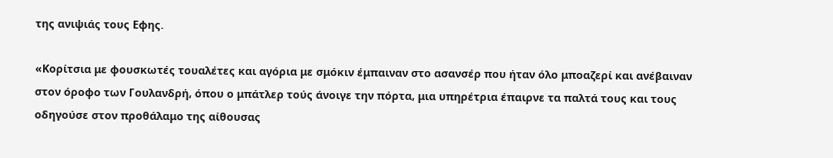της ανιψιάς τους Εφης.

«Κορίτσια με φουσκωτές τουαλέτες και αγόρια με σμόκιν έμπαιναν στο ασανσέρ που ήταν όλο μποαζερί και ανέβαιναν στον όροφο των Γουλανδρή, όπου ο μπάτλερ τούς άνοιγε την πόρτα, μια υπηρέτρια έπαιρνε τα παλτά τους και τους οδηγούσε στον προθάλαμο της αίθουσας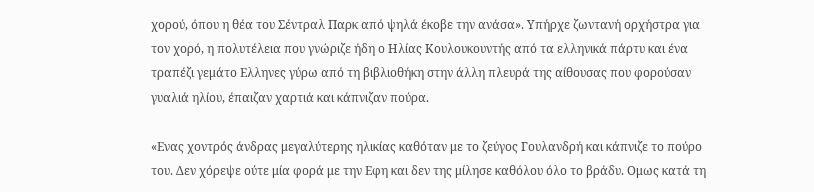χορού, όπου η θέα του Σέντραλ Παρκ από ψηλά έκοβε την ανάσα». Υπήρχε ζωντανή ορχήστρα για τον χορό, η πολυτέλεια που γνώριζε ήδη ο Ηλίας Κουλουκουντής από τα ελληνικά πάρτυ και ένα τραπέζι γεμάτο Ελληνες γύρω από τη βιβλιοθήκη στην άλλη πλευρά της αίθουσας που φορούσαν γυαλιά ηλίου, έπαιζαν χαρτιά και κάπνιζαν πούρα.

«Ενας χοντρός άνδρας μεγαλύτερης ηλικίας καθόταν με το ζεύγος Γουλανδρή και κάπνιζε το πούρο του. Δεν χόρεψε ούτε μία φορά με την Εφη και δεν της μίλησε καθόλου όλο το βράδυ. Ομως κατά τη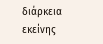διάρκεια εκείνης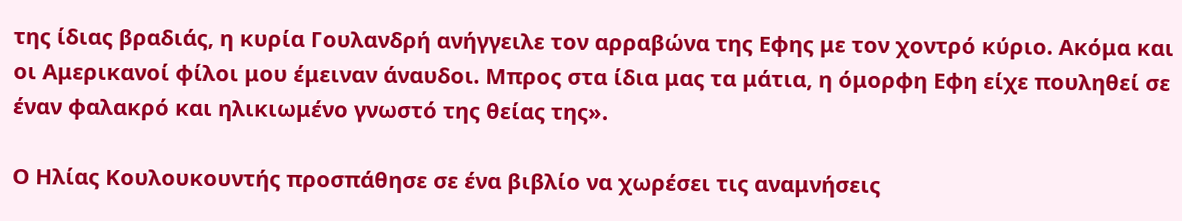της ίδιας βραδιάς, η κυρία Γουλανδρή ανήγγειλε τον αρραβώνα της Εφης με τον χοντρό κύριο. Ακόμα και οι Αμερικανοί φίλοι μου έμειναν άναυδοι. Μπρος στα ίδια μας τα μάτια, η όμορφη Εφη είχε πουληθεί σε έναν φαλακρό και ηλικιωμένο γνωστό της θείας της».

Ο Ηλίας Κουλουκουντής προσπάθησε σε ένα βιβλίο να χωρέσει τις αναμνήσεις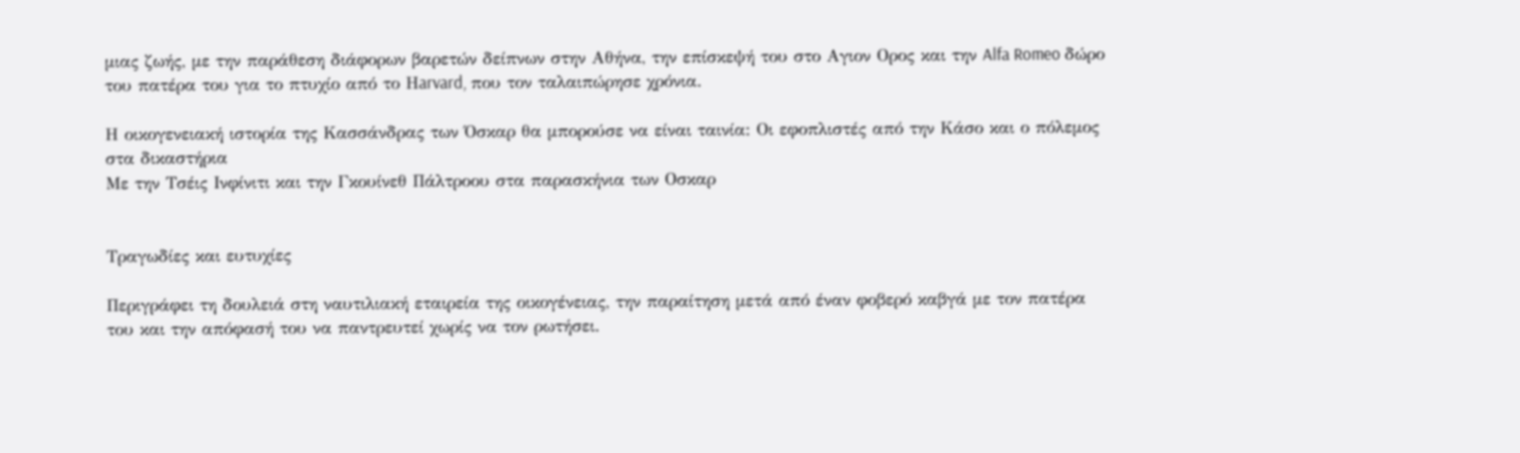μιας ζωής, με την παράθεση διάφορων βαρετών δείπνων στην Αθήνα, την επίσκεψή του στο Αγιον Ορος και την Alfa Romeo δώρο του πατέρα του για το πτυχίο από το Ηarvard, που τον ταλαιπώρησε χρόνια.

Η οικογενειακή ιστορία της Κασσάνδρας των Όσκαρ θα μπορούσε να είναι ταινία: Οι εφοπλιστές από την Κάσο και ο πόλεμος στα δικαστήρια
Mε την Τσέις Ινφίνιτι και την Γκουίνεθ Πάλτροου στα παρασκήνια των Οσκαρ


Τραγωδίες και ευτυχίες

Περιγράφει τη δουλειά στη ναυτιλιακή εταιρεία της οικογένειας, την παραίτηση μετά από έναν φοβερό καβγά με τον πατέρα του και την απόφασή του να παντρευτεί χωρίς να τον ρωτήσει.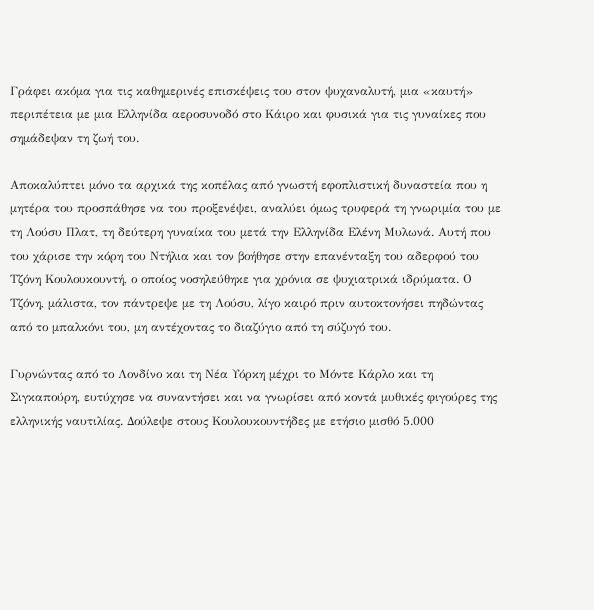Γράφει ακόμα για τις καθημερινές επισκέψεις του στον ψυχαναλυτή, μια «καυτή» περιπέτεια με μια Ελληνίδα αεροσυνοδό στο Κάιρο και φυσικά για τις γυναίκες που σημάδεψαν τη ζωή του.

Αποκαλύπτει μόνο τα αρχικά της κοπέλας από γνωστή εφοπλιστική δυναστεία που η μητέρα του προσπάθησε να του προξενέψει, αναλύει όμως τρυφερά τη γνωριμία του με τη Λούσυ Πλατ, τη δεύτερη γυναίκα του μετά την Ελληνίδα Ελένη Μυλωνά. Αυτή που του χάρισε την κόρη του Ντήλια και τον βοήθησε στην επανένταξη του αδερφού του Τζόνη Κουλουκουντή, ο οποίος νοσηλεύθηκε για χρόνια σε ψυχιατρικά ιδρύματα. Ο Τζόνη, μάλιστα, τον πάντρεψε με τη Λούσυ, λίγο καιρό πριν αυτοκτονήσει πηδώντας από το μπαλκόνι του, μη αντέχοντας το διαζύγιο από τη σύζυγό του.

Γυρνώντας από το Λονδίνο και τη Νέα Υόρκη μέχρι το Μόντε Κάρλο και τη Σιγκαπούρη, ευτύχησε να συναντήσει και να γνωρίσει από κοντά μυθικές φιγούρες της ελληνικής ναυτιλίας. Δούλεψε στους Κουλουκουντήδες με ετήσιο μισθό 5.000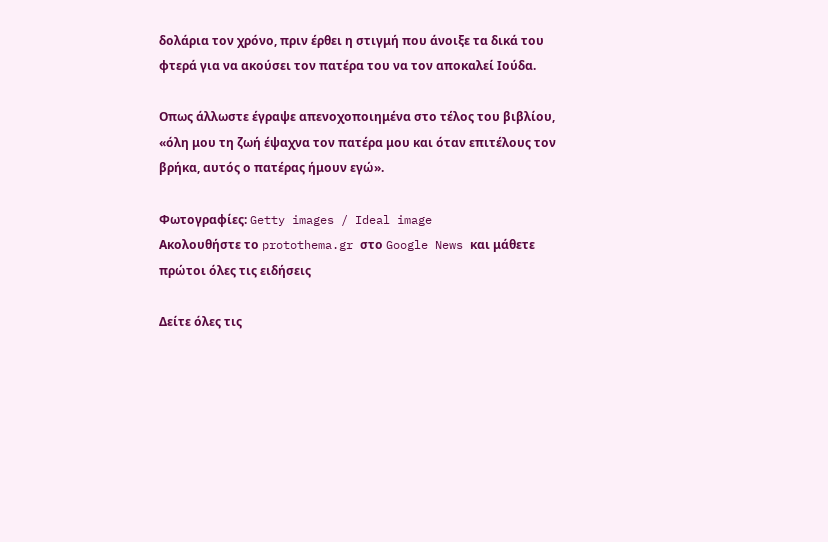δολάρια τον χρόνο, πριν έρθει η στιγμή που άνοιξε τα δικά του φτερά για να ακούσει τον πατέρα του να τον αποκαλεί Ιούδα.

Οπως άλλωστε έγραψε απενοχοποιημένα στο τέλος του βιβλίου, «όλη μου τη ζωή έψαχνα τον πατέρα μου και όταν επιτέλους τον βρήκα, αυτός ο πατέρας ήμουν εγώ».

Φωτογραφίες: Getty images / Ideal image
Ακολουθήστε το protothema.gr στο Google News και μάθετε πρώτοι όλες τις ειδήσεις

Δείτε όλες τις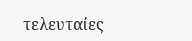τελευταίες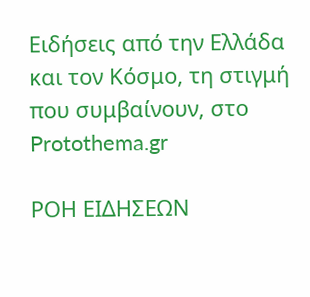Ειδήσεις από την Ελλάδα και τον Κόσμο, τη στιγμή που συμβαίνουν, στο Protothema.gr

ΡΟΗ ΕΙΔΗΣΕΩΝ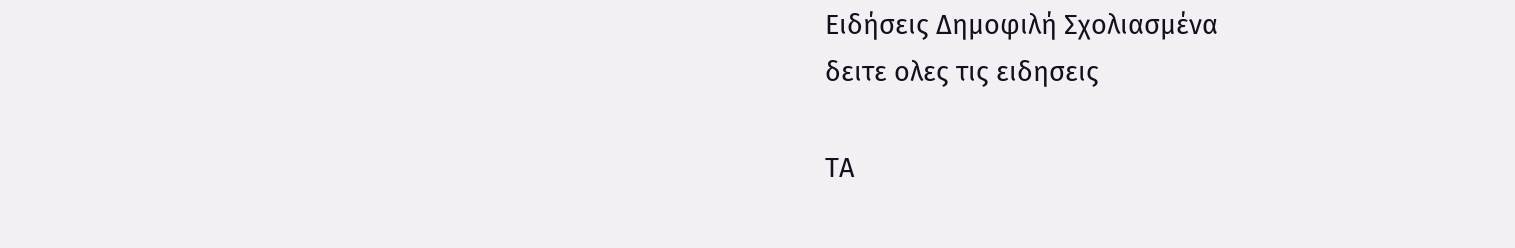Ειδήσεις Δημοφιλή Σχολιασμένα
δειτε ολες τις ειδησεις

ΤΑ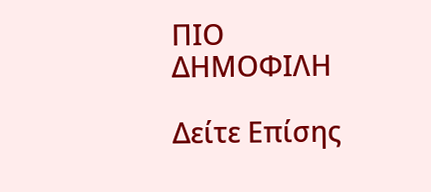ΠΙΟ ΔΗΜΟΦΙΛΗ

Δείτε Επίσης